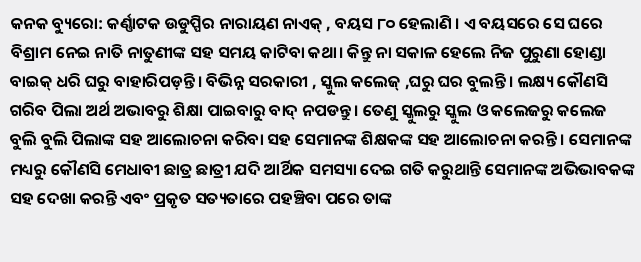କନକ ବ୍ୟୁରୋ: କର୍ଣ୍ଣାଟକ ଉଡୁପ୍ପିର ନାରାୟଣ ନାଏକ୍ , ବୟସ ୮୦ ହେଲାଣି । ଏ ବୟସରେ ସେ ଘରେ ବିଶ୍ରାମ ନେଇ ନାତି ନାତୁଣୀଙ୍କ ସହ ସମୟ କାଟିବା କଥା। କିନ୍ତୁ ନା ସକାଳ ହେଲେ ନିଜ ପୁରୁଣା ହୋଣ୍ଡା ବାଇକ୍ ଧରି ଘରୁ ବାହାରିପଡ଼ନ୍ତି। ବିଭିନ୍ନ ସରକାରୀ , ସ୍କୁଲ କଲେଜ୍ ,ଘରୁ ଘର ବୁଲନ୍ତି । ଲକ୍ଷ୍ୟ କୌଣସି ଗରିବ ପିଲା ଅର୍ଥ ଅଭାବରୁ ଶିକ୍ଷା ପାଇବାରୁ ବାଦ୍ ନପଡନ୍ତୁ । ତେଣୁ ସ୍କୁଲରୁ ସ୍କୁଲ ଓ କଲେଜରୁ କଲେଜ ବୁଲି ବୁଲି ପିଲାଙ୍କ ସହ ଆଲୋଚନା କରିବା ସହ ସେମାନଙ୍କ ଶିକ୍ଷକଙ୍କ ସହ ଆଲୋଚନା କରନ୍ତି । ସେମାନଙ୍କ ମଧ୍ୟରୁ କୌଣସି ମେଧାବୀ ଛାତ୍ର ଛାତ୍ରୀ ଯଦି ଆର୍ଥିକ ସମସ୍ୟା ଦେଇ ଗତି କରୁଥାନ୍ତି ସେମାନଙ୍କ ଅଭିଭାବକଙ୍କ ସହ ଦେଖା କରନ୍ତି ଏବଂ ପ୍ରକୃତ ସତ୍ୟତାରେ ପହଞ୍ଚିବା ପରେ ତାଙ୍କ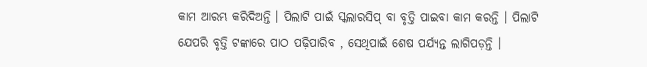କାମ ଆରମ୍ଭ କରିଦିଅନ୍ତି । ପିଲାଟି ପାଇଁ ସ୍କଲାରସିପ୍ ବା ବୃତ୍ତି ପାଇବା କାମ କରନ୍ତି । ପିଲାଟି ଯେପରି ବୃତ୍ତି ଟଙ୍କାରେ ପାଠ ପଢ଼ିପାରିବ , ସେଥିପାଇଁ ଶେଷ ପର୍ଯ୍ୟନ୍ତ ଲାଗିପଡ଼ନ୍ତି ।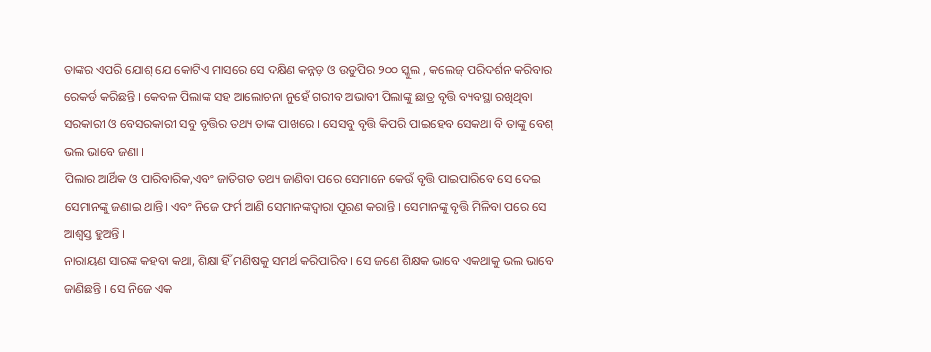ତାଙ୍କର ଏପରି ଯୋଶ୍ ଯେ କୋଟିଏ ମାସରେ ସେ ଦକ୍ଷିଣ କନ୍ନଡ଼ ଓ ଉଡୁପିର ୨୦୦ ସ୍କୁଲ , କଲେଜ୍ ପରିଦର୍ଶନ କରିବାର ରେକର୍ଡ କରିଛନ୍ତି । କେବଳ ପିଲାଙ୍କ ସହ ଆଲୋଚନା ନୁହେଁ ଗରୀବ ଅଭାବୀ ପିଲାଙ୍କୁ ଛାତ୍ର ବୃତ୍ତି ବ୍ୟବସ୍ଥା ରଖିଥିବା ସରକାରୀ ଓ ବେସରକାରୀ ସବୁ ବୃତ୍ତିର ତଥ୍ୟ ତାଙ୍କ ପାଖରେ । ସେସବୁ ବୃତ୍ତି କିପରି ପାଇହେବ ସେକଥା ବି ତାଙ୍କୁ ବେଶ୍ ଭଲ ଭାବେ ଜଣା ।
ପିଲାର ଆର୍ଥିକ ଓ ପାରିବାରିକ,ଏବଂ ଜାତିଗତ ତଥ୍ୟ ଜାଣିବା ପରେ ସେମାନେ କେଉଁ ବୃତ୍ତି ପାଇପାରିବେ ସେ ଦେଇ ସେମାନଙ୍କୁ ଜଣାଇ ଥାନ୍ତି। ଏବଂ ନିଜେ ଫର୍ମ ଆଣି ସେମାନଙ୍କଦ୍ବାରା ପୂରଣ କରାନ୍ତି । ସେମାନଙ୍କୁ ବୃତ୍ତି ମିଳିବା ପରେ ସେ ଆଶ୍ବସ୍ତ ହୁଅନ୍ତି ।
ନାରାୟଣ ସାରଙ୍କ କହବା କଥା, ଶିକ୍ଷା ହିଁ ମଣିଷକୁ ସମର୍ଥ କରିପାରିବ । ସେ ଜଣେ ଶିକ୍ଷକ ଭାବେ ଏକଥାକୁ ଭଲ ଭାବେ ଜାଣିଛନ୍ତି । ସେ ନିଜେ ଏକ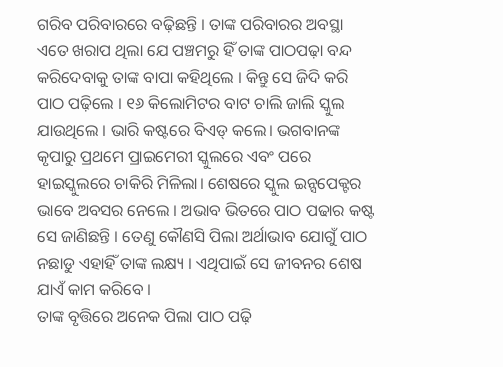ଗରିବ ପରିବାରରେ ବଢ଼ିଛନ୍ତି । ତାଙ୍କ ପରିବାରର ଅବସ୍ଥା ଏତେ ଖରାପ ଥିଲା ଯେ ପଞ୍ଚମରୁ ହିଁ ତାଙ୍କ ପାଠପଢ଼ା ବନ୍ଦ କରିଦେବାକୁ ତାଙ୍କ ବାପା କହିଥିଲେ । କିନ୍ତୁ ସେ ଜିଦି କରି ପାଠ ପଢ଼ିଲେ । ୧୬ କିଲୋମିଟର ବାଟ ଚାଲି ଜାଲି ସ୍କୁଲ ଯାଉଥିଲେ । ଭାରି କଷ୍ଟରେ ବିଏଡ୍ କଲେ। ଭଗବାନଙ୍କ କୃପାରୁ ପ୍ରଥମେ ପ୍ରାଇମେରୀ ସ୍କୁଲରେ ଏବଂ ପରେ ହାଇସ୍କୁଲରେ ଚାକିରି ମିଳିଲା। ଶେଷରେ ସ୍କୁଲ ଇନ୍ସପେକ୍ଟର ଭାବେ ଅବସର ନେଲେ । ଅଭାବ ଭିତରେ ପାଠ ପଢାର କଷ୍ଟ ସେ ଜାଣିଛନ୍ତି । ତେଣୁ କୌଣସି ପିଲା ଅର୍ଥାଭାବ ଯୋଗୁଁ ପାଠ ନଛାଡୁ ଏହାହିଁ ତାଙ୍କ ଲକ୍ଷ୍ୟ । ଏଥିପାଇଁ ସେ ଜୀବନର ଶେଷ ଯାଏଁ କାମ କରିବେ ।
ତାଙ୍କ ବୃତ୍ତିରେ ଅନେକ ପିଲା ପାଠ ପଢ଼ି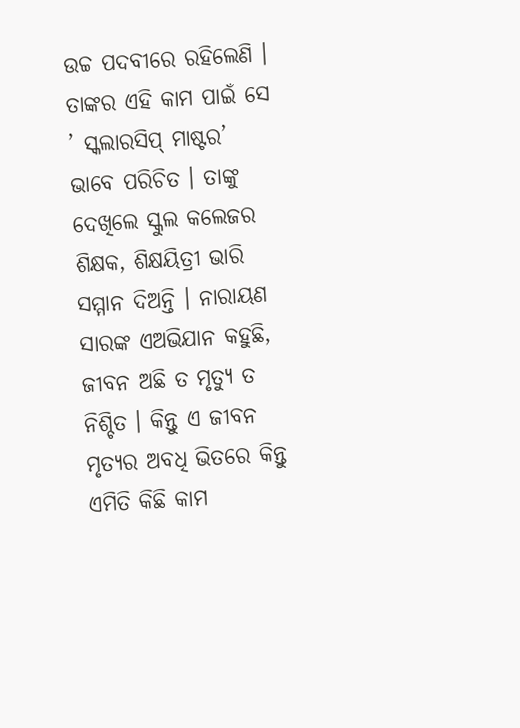ଉଚ୍ଚ ପଦବୀରେ ରହିଲେଣି । ତାଙ୍କର ଏହି କାମ ପାଇଁ ସେ ’ ସ୍କଲାରସିପ୍ ମାଷ୍ଟର’ ଭାବେ ପରିଚିତ । ତାଙ୍କୁ ଦେଖିଲେ ସ୍କୁଲ କଲେଜର ଶିକ୍ଷକ, ଶିକ୍ଷୟିତ୍ରୀ ଭାରି ସମ୍ମାନ ଦିଅନ୍ତି । ନାରାୟଣ ସାରଙ୍କ ଏଅଭିଯାନ କହୁଛି, ଜୀବନ ଅଛି ତ ମୃତ୍ୟୁ ତ ନିଶ୍ଚିତ । କିନ୍ତୁ ଏ ଜୀବନ ମୃତ୍ୟର ଅବଧି ଭିତରେ କିନ୍ତୁ ଏମିତି କିଛି କାମ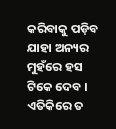କରିବାକୁ ପଡ଼ିବ ଯାହା ଅନ୍ୟର ମୁହଁରେ ହସ ଟିକେ ଦେବ । ଏତିକିରେ ତ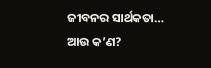ଜୀବନର ସାର୍ଥକତା… ଆଉ କ’ଣ?